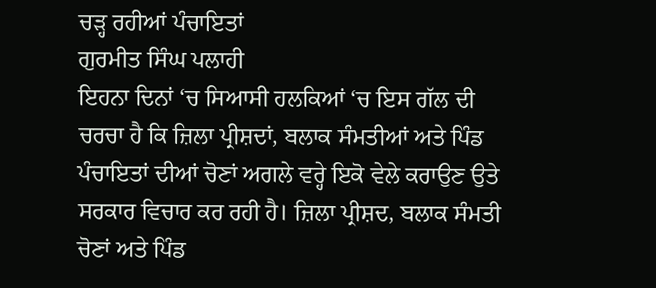ਚੜ੍ਹ ਰਹੀਆਂ ਪੰਚਾਇਤਾਂ
ਗੁਰਮੀਤ ਸਿੰਘ ਪਲਾਹੀ
ਇਹਨਾ ਦਿਨਾਂ ‘ਚ ਸਿਆਸੀ ਹਲਕਿਆਂ ‘ਚ ਇਸ ਗੱਲ ਦੀ ਚਰਚਾ ਹੈ ਕਿ ਜ਼ਿਲਾ ਪ੍ਰੀਸ਼ਦਾਂ, ਬਲਾਕ ਸੰਮਤੀਆਂ ਅਤੇ ਪਿੰਡ ਪੰਚਾਇਤਾਂ ਦੀਆਂ ਚੋਣਾਂ ਅਗਲੇ ਵਰ੍ਹੇ ਇਕੋ ਵੇਲੇ ਕਰਾਉਣ ਉਤੇ ਸਰਕਾਰ ਵਿਚਾਰ ਕਰ ਰਹੀ ਹੈ। ਜ਼ਿਲਾ ਪ੍ਰੀਸ਼ਦ, ਬਲਾਕ ਸੰਮਤੀ ਚੋਣਾਂ ਅਤੇ ਪਿੰਡ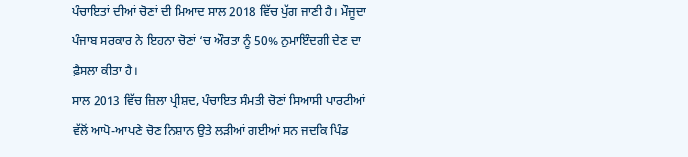ਪੰਚਾਇਤਾਂ ਦੀਆਂ ਚੋਣਾਂ ਦੀ ਮਿਆਦ ਸਾਲ 2018 ਵਿੱਚ ਪੁੱਗ ਜਾਣੀ ਹੈ। ਮੌਜੂਦਾ ਪੰਜਾਬ ਸਰਕਾਰ ਨੇ ਇਹਨਾ ਚੋਣਾਂ ‘ਚ ਔਰਤਾ ਨੂੰ 50% ਨੁਮਾਇੰਦਗੀ ਦੇਣ ਦਾ ਫ਼ੈਸਲਾ ਕੀਤਾ ਹੈ।
ਸਾਲ 2013 ਵਿੱਚ ਜ਼ਿਲਾ ਪ੍ਰੀਸ਼ਦ, ਪੰਚਾਇਤ ਸੰਮਤੀ ਚੋਣਾਂ ਸਿਆਸੀ ਪਾਰਟੀਆਂ ਵੱਲੋਂ ਆਪੋ-ਆਪਣੇ ਚੋਣ ਨਿਸ਼ਾਨ ਉਤੇ ਲੜੀਆਂ ਗਈਆਂ ਸਨ ਜਦਕਿ ਪਿੰਡ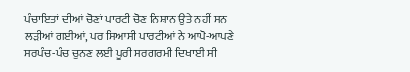ਪੰਚਾਇਤਾਂ ਦੀਆਂ ਚੋਣਾਂ ਪਾਰਟੀ ਚੋਣ ਨਿਸ਼ਾਨ ਉਤੇ ਨਹੀਂ ਸਨ ਲੜੀਆਂ ਗਈਆਂ, ਪਰ ਸਿਆਸੀ ਪਾਰਟੀਆਂ ਨੇ ਆਪੋ-ਆਪਣੇ ਸਰਪੰਚ-ਪੰਚ ਚੁਨਣ ਲਈ ਪੂਰੀ ਸਰਗਰਮੀ ਦਿਖਾਈ ਸੀ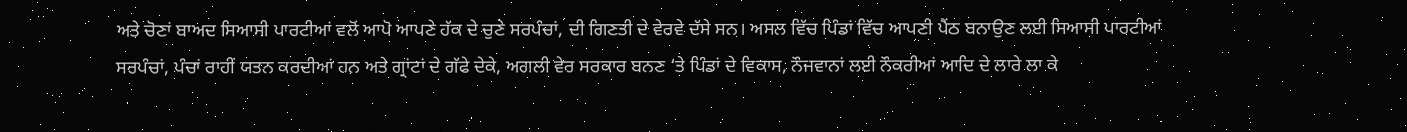ਅਤੇ ਚੋਣਾਂ ਬਾਅਦ ਸਿਆਸੀ ਪਾਰਟੀਆਂ ਵਲੋਂ ਆਪੋ ਆਪਣੇ ਹੱਕ ਦੇ ਚੁਣੇ ਸਰਪੰਚਾਂ, ਦੀ ਗਿਣਤੀ ਦੇ ਵੇਰਵੇ ਦੱਸੇ ਸਨ। ਅਸਲ ਵਿੱਚ ਪਿੰਡਾਂ ਵਿੱਚ ਆਪਣੀ ਪੈਂਠ ਬਨਾਉਣ ਲਈ ਸਿਆਸੀ ਪਾਰਟੀਆਂ ਸਰਪੰਚਾਂ, ਪੰਚਾਂ ਰਾਹੀਂ ਯਤਨ ਕਰਦੀਆਂ ਹਨ ਅਤੇ ਗ੍ਰਾਂਟਾਂ ਦੇ ਗੱਫੇ ਦੇਕੇ, ਅਗਲੀ ਵੇਰ ਸਰਕਾਰ ਬਨਣ ‘ਤੇ ਪਿੰਡਾਂ ਦੇ ਵਿਕਾਸ, ਨੌਜਵਾਨਾਂ ਲਈ ਨੌਕਰੀਆਂ ਆਦਿ ਦੇ ਲਾਰੇ ਲਾ ਕੇ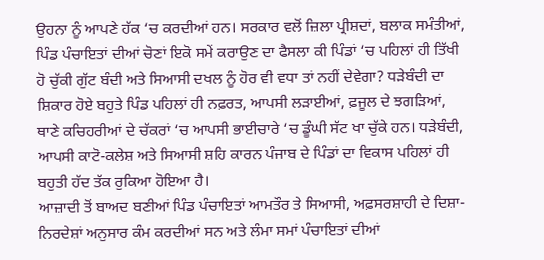ਉਹਨਾ ਨੂੰ ਆਪਣੇ ਹੱਕ ‘ਚ ਕਰਦੀਆਂ ਹਨ। ਸਰਕਾਰ ਵਲੋਂ ਜ਼ਿਲਾ ਪ੍ਰੀਸ਼ਦਾਂ, ਬਲਾਕ ਸਮੰਤੀਆਂ, ਪਿੰਡ ਪੰਚਾਇਤਾਂ ਦੀਆਂ ਚੋਣਾਂ ਇਕੋ ਸਮੇਂ ਕਰਾਉਣ ਦਾ ਫੈਸਲਾ ਕੀ ਪਿੰਡਾਂ ‘ਚ ਪਹਿਲਾਂ ਹੀ ਤਿੱਖੀ ਹੋ ਚੁੱਕੀ ਗੁੱਟ ਬੰਦੀ ਅਤੇ ਸਿਆਸੀ ਦਖਲ ਨੂੰ ਹੋਰ ਵੀ ਵਧਾ ਤਾਂ ਨਹੀਂ ਦੇਵੇਗਾ? ਧੜੇਬੰਦੀ ਦਾ ਸ਼ਿਕਾਰ ਹੋਏ ਬਹੁਤੇ ਪਿੰਡ ਪਹਿਲਾਂ ਹੀ ਨਫ਼ਰਤ, ਆਪਸੀ ਲੜਾਈਆਂ, ਫ਼ਜੂਲ ਦੇ ਝਗੜਿਆਂ, ਥਾਣੇ ਕਚਿਹਰੀਆਂ ਦੇ ਚੱਕਰਾਂ ‘ਚ ਆਪਸੀ ਭਾਈਚਾਰੇ ‘ਚ ਡੂੰਘੀ ਸੱਟ ਖਾ ਚੁੱਕੇ ਹਨ। ਧੜੇਬੰਦੀ, ਆਪਸੀ ਕਾਟੋ-ਕਲੇਸ਼ ਅਤੇ ਸਿਆਸੀ ਸ਼ਹਿ ਕਾਰਨ ਪੰਜਾਬ ਦੇ ਪਿੰਡਾਂ ਦਾ ਵਿਕਾਸ ਪਹਿਲਾਂ ਹੀ ਬਹੁਤੀ ਹੱਦ ਤੱਕ ਰੁਕਿਆ ਹੋਇਆ ਹੈ।
ਆਜ਼ਾਦੀ ਤੋਂ ਬਾਅਦ ਬਣੀਆਂ ਪਿੰਡ ਪੰਚਾਇਤਾਂ ਆਮਤੌਰ ਤੇ ਸਿਆਸੀ, ਅਫ਼ਸਰਸ਼ਾਹੀ ਦੇ ਦਿਸ਼ਾ-ਨਿਰਦੇਸ਼ਾਂ ਅਨੁਸਾਰ ਕੰਮ ਕਰਦੀਆਂ ਸਨ ਅਤੇ ਲੰਮਾ ਸਮਾਂ ਪੰਚਾਇਤਾਂ ਦੀਆਂ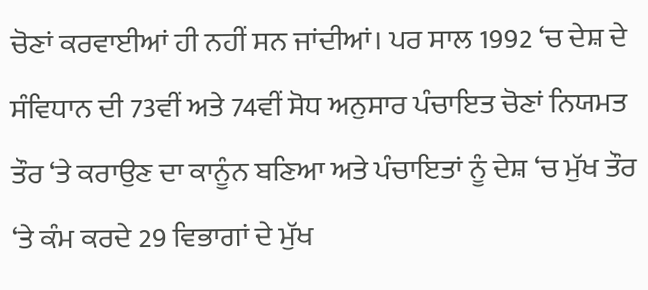ਚੋਣਾਂ ਕਰਵਾਈਆਂ ਹੀ ਨਹੀਂ ਸਨ ਜਾਂਦੀਆਂ। ਪਰ ਸਾਲ 1992 ‘ਚ ਦੇਸ਼ ਦੇ ਸੰਵਿਧਾਨ ਦੀ 73ਵੀਂ ਅਤੇ 74ਵੀਂ ਸੋਧ ਅਨੁਸਾਰ ਪੰਚਾਇਤ ਚੋਣਾਂ ਨਿਯਮਤ ਤੌਰ ‘ਤੇ ਕਰਾਉਣ ਦਾ ਕਾਨੂੰਨ ਬਣਿਆ ਅਤੇ ਪੰਚਾਇਤਾਂ ਨੂੰ ਦੇਸ਼ ‘ਚ ਮੁੱਖ ਤੌਰ ‘ਤੇ ਕੰਮ ਕਰਦੇ 29 ਵਿਭਾਗਾਂ ਦੇ ਮੁੱਖ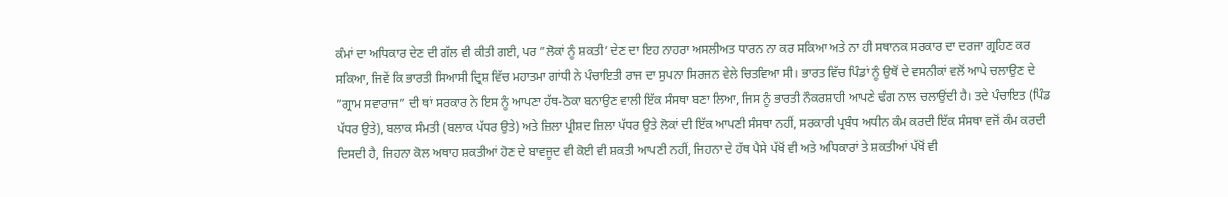ਕੰਮਾਂ ਦਾ ਅਧਿਕਾਰ ਦੇਣ ਦੀ ਗੱਲ ਵੀ ਕੀਤੀ ਗਈ, ਪਰ ”ਲੋਕਾਂ ਨੂੰ ਸ਼ਕਤੀ’ ਦੇਣ ਦਾ ਇਹ ਨਾਹਰਾ ਅਸਲੀਅਤ ਧਾਰਨ ਨਾ ਕਰ ਸਕਿਆ ਅਤੇ ਨਾ ਹੀ ਸਥਾਨਕ ਸਰਕਾਰ ਦਾ ਦਰਜਾ ਗ੍ਰਹਿਣ ਕਰ ਸਕਿਆ, ਜਿਵੇਂ ਕਿ ਭਾਰਤੀ ਸਿਆਸੀ ਦ੍ਰਿਸ਼ ਵਿੱਚ ਮਹਾਤਮਾ ਗਾਂਧੀ ਨੇ ਪੰਚਾਇਤੀ ਰਾਜ ਦਾ ਸੁਪਨਾ ਸਿਰਜਨ ਵੇਲੇ ਚਿਤਵਿਆ ਸੀ। ਭਾਰਤ ਵਿੱਚ ਪਿੰਡਾਂ ਨੂੰ ਉਥੋਂ ਦੇ ਵਸਨੀਕਾਂ ਵਲੋਂ ਆਪੇ ਚਲਾਉਣ ਦੇ ”ਗ੍ਰਾਮ ਸਵਾਰਾਜ” ਦੀ ਥਾਂ ਸਰਕਾਰ ਨੇ ਇਸ ਨੂੰ ਆਪਣਾ ਹੱਥ-ਠੋਕਾ ਬਨਾਉਣ ਵਾਲੀ ਇੱਕ ਸੰਸਥਾ ਬਣਾ ਲਿਆ, ਜਿਸ ਨੂੰ ਭਾਰਤੀ ਨੌਕਰਸ਼ਾਹੀ ਆਪਣੇ ਢੰਗ ਨਾਲ ਚਲਾਉਂਦੀ ਹੈ। ਤਦੇ ਪੰਚਾਇਤ (ਪਿੰਡ ਪੱਧਰ ਉਤੇ), ਬਲਾਕ ਸੰਮਤੀ (ਬਲਾਕ ਪੱਧਰ ਉਤੇ) ਅਤੇ ਜ਼ਿਲਾ ਪ੍ਰੀਸ਼ਦ ਜ਼ਿਲਾ ਪੱਧਰ ਉਤੇ ਲੋਕਾਂ ਦੀ ਇੱਕ ਆਪਣੀ ਸੰਸਥਾ ਨਹੀਂ, ਸਰਕਾਰੀ ਪ੍ਰਬੰਧ ਅਧੀਨ ਕੰਮ ਕਰਦੀ ਇੱਕ ਸੰਸਥਾ ਵਜੋਂ ਕੰਮ ਕਰਦੀ ਦਿਸਦੀ ਹੈ, ਜਿਹਨਾ ਕੋਲ ਅਥਾਹ ਸ਼ਕਤੀਆਂ ਹੋਣ ਦੇ ਬਾਵਜੂਦ ਵੀ ਕੋਈ ਵੀ ਸ਼ਕਤੀ ਆਪਣੀ ਨਹੀਂ, ਜਿਹਨਾ ਦੇ ਹੱਥ ਪੈਸੇ ਪੱਖੋਂ ਵੀ ਅਤੇ ਅਧਿਕਾਰਾਂ ਤੇ ਸ਼ਕਤੀਆਂ ਪੱਖੋਂ ਵੀ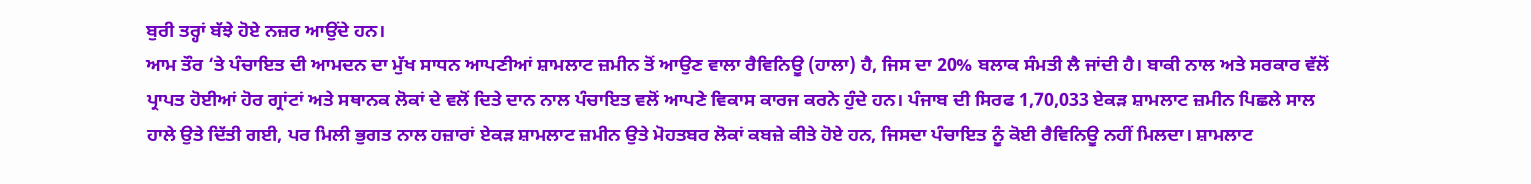ਬੁਰੀ ਤਰ੍ਹਾਂ ਬੱਝੇ ਹੋਏ ਨਜ਼ਰ ਆਉਂਦੇ ਹਨ।
ਆਮ ਤੌਰ ‘ਤੇ ਪੰਚਾਇਤ ਦੀ ਆਮਦਨ ਦਾ ਮੁੱਖ ਸਾਧਨ ਆਪਣੀਆਂ ਸ਼ਾਮਲਾਟ ਜ਼ਮੀਨ ਤੋਂ ਆਉਣ ਵਾਲਾ ਰੈਵਿਨਿਊ (ਹਾਲਾ) ਹੈ, ਜਿਸ ਦਾ 20% ਬਲਾਕ ਸੰਮਤੀ ਲੈ ਜਾਂਦੀ ਹੈ। ਬਾਕੀ ਨਾਲ ਅਤੇ ਸਰਕਾਰ ਵੱਲੋਂ ਪ੍ਰਾਪਤ ਹੋਈਆਂ ਹੋਰ ਗ੍ਰਾਂਟਾਂ ਅਤੇ ਸਥਾਨਕ ਲੋਕਾਂ ਦੇ ਵਲੋਂ ਦਿਤੇ ਦਾਨ ਨਾਲ ਪੰਚਾਇਤ ਵਲੋਂ ਆਪਣੇ ਵਿਕਾਸ ਕਾਰਜ ਕਰਨੇ ਹੁੰਦੇ ਹਨ। ਪੰਜਾਬ ਦੀ ਸਿਰਫ 1,70,033 ਏਕੜ ਸ਼ਾਮਲਾਟ ਜ਼ਮੀਨ ਪਿਛਲੇ ਸਾਲ ਹਾਲੇ ਉਤੇ ਦਿੱਤੀ ਗਈ, ਪਰ ਮਿਲੀ ਭੁਗਤ ਨਾਲ ਹਜ਼ਾਰਾਂ ਏਕੜ ਸ਼ਾਮਲਾਟ ਜ਼ਮੀਨ ਉਤੇ ਮੋਹਤਬਰ ਲੋਕਾਂ ਕਬਜ਼ੇ ਕੀਤੇ ਹੋਏ ਹਨ, ਜਿਸਦਾ ਪੰਚਾਇਤ ਨੂੰ ਕੋਈ ਰੈਵਿਨਿਊ ਨਹੀਂ ਮਿਲਦਾ। ਸ਼ਾਮਲਾਟ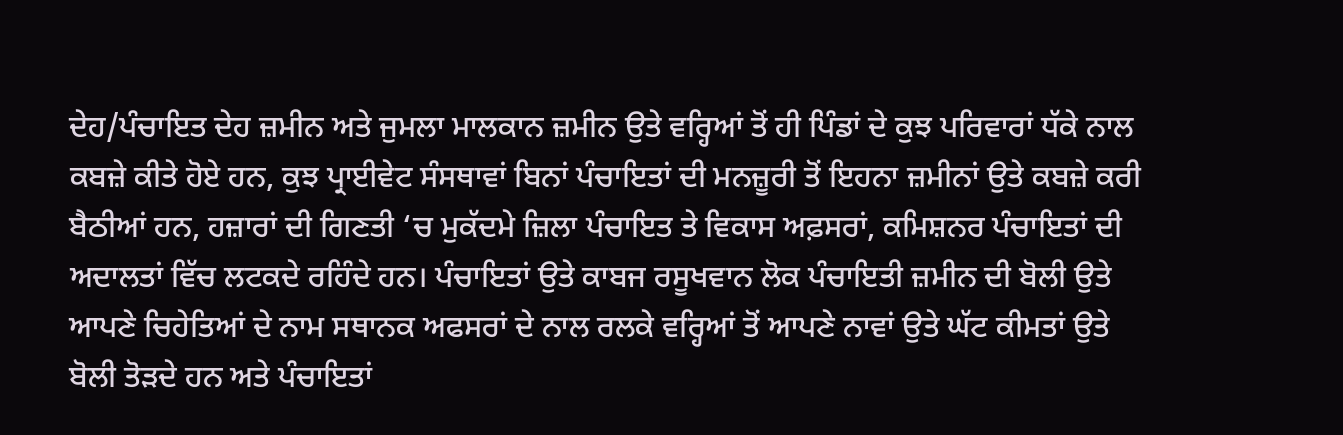ਦੇਹ/ਪੰਚਾਇਤ ਦੇਹ ਜ਼ਮੀਨ ਅਤੇ ਜੁਮਲਾ ਮਾਲਕਾਨ ਜ਼ਮੀਨ ਉਤੇ ਵਰ੍ਹਿਆਂ ਤੋਂ ਹੀ ਪਿੰਡਾਂ ਦੇ ਕੁਝ ਪਰਿਵਾਰਾਂ ਧੱਕੇ ਨਾਲ ਕਬਜ਼ੇ ਕੀਤੇ ਹੋਏ ਹਨ, ਕੁਝ ਪ੍ਰਾਈਵੇਟ ਸੰਸਥਾਵਾਂ ਬਿਨਾਂ ਪੰਚਾਇਤਾਂ ਦੀ ਮਨਜ਼ੂਰੀ ਤੋਂ ਇਹਨਾ ਜ਼ਮੀਨਾਂ ਉਤੇ ਕਬਜ਼ੇ ਕਰੀ ਬੈਠੀਆਂ ਹਨ, ਹਜ਼ਾਰਾਂ ਦੀ ਗਿਣਤੀ ‘ਚ ਮੁਕੱਦਮੇ ਜ਼ਿਲਾ ਪੰਚਾਇਤ ਤੇ ਵਿਕਾਸ ਅਫ਼ਸਰਾਂ, ਕਮਿਸ਼ਨਰ ਪੰਚਾਇਤਾਂ ਦੀ ਅਦਾਲਤਾਂ ਵਿੱਚ ਲਟਕਦੇ ਰਹਿੰਦੇ ਹਨ। ਪੰਚਾਇਤਾਂ ਉਤੇ ਕਾਬਜ ਰਸੂਖਵਾਨ ਲੋਕ ਪੰਚਾਇਤੀ ਜ਼ਮੀਨ ਦੀ ਬੋਲੀ ਉਤੇ ਆਪਣੇ ਚਿਹੇਤਿਆਂ ਦੇ ਨਾਮ ਸਥਾਨਕ ਅਫਸਰਾਂ ਦੇ ਨਾਲ ਰਲਕੇ ਵਰ੍ਹਿਆਂ ਤੋਂ ਆਪਣੇ ਨਾਵਾਂ ਉਤੇ ਘੱਟ ਕੀਮਤਾਂ ਉਤੇ ਬੋਲੀ ਤੋੜਦੇ ਹਨ ਅਤੇ ਪੰਚਾਇਤਾਂ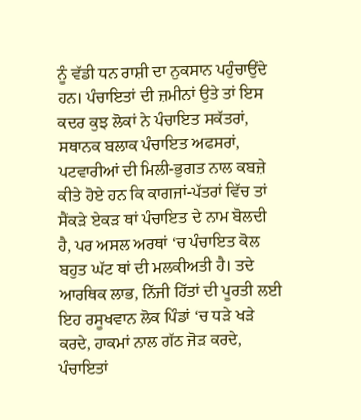ਨੂੰ ਵੱਡੀ ਧਨ ਰਾਸ਼ੀ ਦਾ ਨੁਕਸਾਨ ਪਹੁੰਚਾਉਂਦੇ ਹਨ। ਪੰਚਾਇਤਾਂ ਦੀ ਜ਼ਮੀਨਾਂ ਉਤੇ ਤਾਂ ਇਸ ਕਦਰ ਕੁਝ ਲੋਕਾਂ ਨੇ ਪੰਚਾਇਤ ਸਕੱਤਰਾਂ, ਸਥਾਨਕ ਬਲਾਕ ਪੰਚਾਇਤ ਅਫਸਰਾਂ, ਪਟਵਾਰੀਆਂ ਦੀ ਮਿਲੀ-ਭੁਗਤ ਨਾਲ ਕਬਜ਼ੇ ਕੀਤੇ ਹੋਏ ਹਨ ਕਿ ਕਾਗਜਾਂ-ਪੱਤਰਾਂ ਵਿੱਚ ਤਾਂ ਸੈਂਕੜੇ ਏਕੜ ਥਾਂ ਪੰਚਾਇਤ ਦੇ ਨਾਮ ਬੋਲਦੀ ਹੈ, ਪਰ ਅਸਲ ਅਰਥਾਂ ‘ਚ ਪੰਚਾਇਤ ਕੋਲ ਬਹੁਤ ਘੱਟ ਥਾਂ ਦੀ ਮਲਕੀਅਤੀ ਹੈ। ਤਦੇ ਆਰਥਿਕ ਲਾਭ, ਨਿੱਜੀ ਹਿੱਤਾਂ ਦੀ ਪੂਰਤੀ ਲਈ ਇਹ ਰਸੂਖਵਾਨ ਲੋਕ ਪਿੰਡਾਂ ‘ਚ ਧੜੇ ਖੜੇ ਕਰਦੇ, ਹਾਕਮਾਂ ਨਾਲ ਗੱਠ ਜੋੜ ਕਰਦੇ, ਪੰਚਾਇਤਾਂ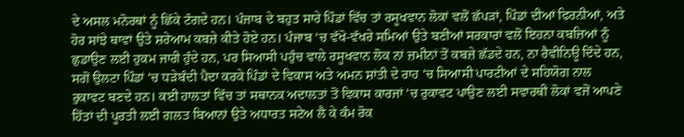ਦੇ ਅਸਲ ਮਨੋਰਥਾਂ ਨੂੰ ਛਿੱਕੇ ਟੰਗਦੇ ਹਨ। ਪੰਜਾਬ ਦੇ ਬਹੁਤ ਸਾਰੇ ਪਿੰਡਾਂ ਵਿੱਚ ਤਾਂ ਰਸੂਖਵਾਨ ਲੋਕਾਂ ਵਲੋਂ ਛੱਪੜਾਂ, ਪਿੰਡਾਂ ਦੀਆਂ ਫਿਰਨੀਆਂ, ਅਤੇ ਹੋਰ ਸਾਂਝੇ ਥਾਵਾਂ ਉਤੇ ਸ਼ਰੇਆਮ ਕਬਜ਼ੇ ਕੀਤੇ ਹੋਏ ਹਨ। ਪੰਜਾਬ ‘ਚ ਵੱਖੋ-ਵੱਖਰੇ ਸਮਿਆਂ ਉਤੇ ਬਣੀਆਂ ਸਰਕਾਰਾਂ ਵਲੋਂ ਇਹਨਾ ਕਬਜ਼ਿਆਂ ਨੂੰ ਛੁਡਾਉਣ ਲਈ ਹੁਕਮ ਜਾਰੀ ਹੁੰਦੇ ਹਨ, ਪਰ ਸਿਆਸੀ ਪਹੁੰਚ ਵਾਲੇ ਰਸੂਖਵਾਨ ਲੋਕ ਨਾਂ ਜ਼ਮੀਨਾਂ ਤੋਂ ਕਬਜ਼ੇ ਛੱਡਦੇ ਹਨ, ਨਾ ਰੈਵੀਨਿਊ ਦਿੰਦੇ ਹਨ, ਸਗੋਂ ਉਲਟਾ ਪਿੰਡਾਂ ‘ਚ ਧੜੇਬੰਦੀ ਪੈਦਾ ਕਰਕੇ ਪਿੰਡਾਂ ਦੇ ਵਿਕਾਸ ਅਤੇ ਅਮਨ ਸ਼ਾਂਤੀ ਦੇ ਰਾਹ ‘ਚ ਸਿਆਸੀ ਪਾਰਟੀਆਂ ਦੇ ਸਹਿਯੋਗ ਨਾਲ ਰੁਕਾਵਟ ਬਣਦੇ ਹਨ। ਕਈ ਹਾਲਤਾਂ ਵਿੱਚ ਤਾਂ ਸਥਾਨਕ ਅਦਾਲਤਾਂ ਤੋਂ ਵਿਕਾਸ ਕਾਰਜਾਂ ‘ਚ ਰੁਕਾਵਟ ਪਾਉਣ ਲਈ ਸਵਾਰਥੀ ਲੋਕਾਂ ਵਜੋਂ ਆਪਣੇ ਹਿੱਤਾਂ ਦੀ ਪੂਰਤੀ ਲਈ ਗਲਤ ਬਿਆਨਾਂ ਉਤੇ ਅਧਾਰਤ ਸਟੇਅ ਲੈ ਕੇ ਕੰਮ ਰੋਕ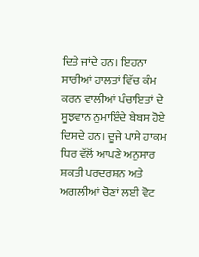ਦਿਤੇ ਜਾਂਦੇ ਹਨ। ਇਹਨਾ ਸਾਰੀਆਂ ਹਾਲਤਾਂ ਵਿੱਚ ਕੰਮ ਕਰਨ ਵਾਲੀਆਂ ਪੰਚਾਇਤਾਂ ਦੇ ਸੂਝਵਾਨ ਨੁਮਾਇੰਦੇ ਬੇਬਸ ਹੋਏ ਦਿਸਦੇ ਹਨ। ਦੂਜੇ ਪਾਸੇ ਹਾਕਮ ਧਿਰ ਵੱਲੋਂ ਆਪਣੇ ਅਨੁਸਾਰ ਸ਼ਕਤੀ ਪਰਦਰਸ਼ਨ ਅਤੇ ਅਗਲੀਆਂ ਚੋਣਾਂ ਲਈ ਵੋਟ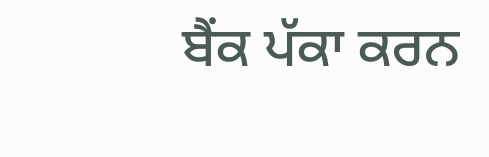ਬੈਂਕ ਪੱਕਾ ਕਰਨ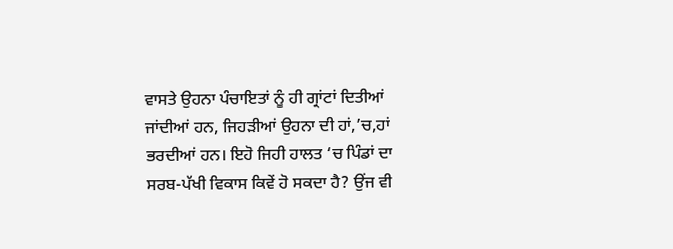ਵਾਸਤੇ ਉਹਨਾ ਪੰਚਾਇਤਾਂ ਨੂੰ ਹੀ ਗ੍ਰਾਂਟਾਂ ਦਿਤੀਆਂ ਜਾਂਦੀਆਂ ਹਨ, ਜਿਹੜੀਆਂ ਉਹਨਾ ਦੀ ਹਾਂ,’ਚ,ਹਾਂ ਭਰਦੀਆਂ ਹਨ। ਇਹੋ ਜਿਹੀ ਹਾਲਤ ‘ਚ ਪਿੰਡਾਂ ਦਾ ਸਰਬ-ਪੱਖੀ ਵਿਕਾਸ ਕਿਵੇਂ ਹੋ ਸਕਦਾ ਹੈ? ਉਂਜ ਵੀ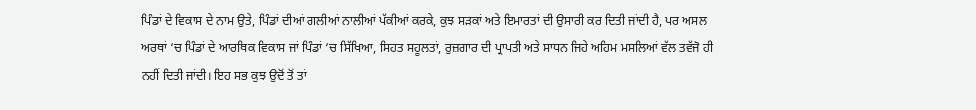ਪਿੰਡਾਂ ਦੇ ਵਿਕਾਸ ਦੇ ਨਾਮ ਉਤੇ, ਪਿੰਡਾਂ ਦੀਆਂ ਗਲੀਆਂ ਨਾਲੀਆਂ ਪੱਕੀਆਂ ਕਰਕੇ, ਕੁਝ ਸੜਕਾਂ ਅਤੇ ਇਮਾਰਤਾਂ ਦੀ ਉਸਾਰੀ ਕਰ ਦਿਤੀ ਜਾਂਦੀ ਹੈ, ਪਰ ਅਸਲ ਅਰਥਾਂ ‘ਚ ਪਿੰਡਾਂ ਦੇ ਆਰਥਿਕ ਵਿਕਾਸ ਜਾਂ ਪਿੰਡਾਂ ‘ਚ ਸਿੱਖਿਆ, ਸਿਹਤ ਸਹੂਲਤਾਂ, ਰੁਜ਼ਗਾਰ ਦੀ ਪ੍ਰਾਪਤੀ ਅਤੇ ਸਾਧਨ ਜਿਹੇ ਅਹਿਮ ਮਸਲਿਆਂ ਵੱਲ ਤਵੱਜੋ ਹੀ ਨਹੀਂ ਦਿਤੀ ਜਾਂਦੀ। ਇਹ ਸਭ ਕੁਝ ਉਦੋਂ ਤੋਂ ਤਾਂ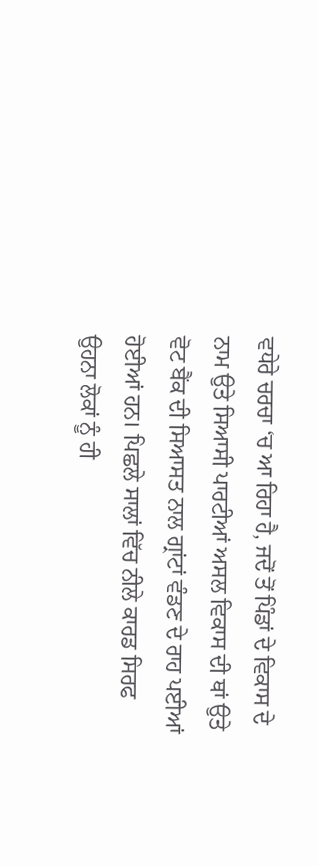ਵਧੇਰੇ ਚਰਚਾ ‘ਚ ਆ ਰਿਹਾ ਹੈ, ਜਦੋਂ ਤੋਂ ਪਿੰਡਾਂ ਦੇ ਵਿਕਾਸ ਦੇ ਨਾਮ ਉਤੇ ਸਿਆਸੀ ਪਾਰਟੀਆਂ ਅਸਲ ਵਿਕਾਸ ਦੀ ਥਾਂ ਉਤੇ ਵੋਟ ਬੈਂਕ ਦੀ ਸਿਆਸਤ ਨਾਲ ਗ੍ਰਾਂਟਾਂ ਵੰਡਣ ਦੇ ਰਾਹ ਪਈਆਂ ਹੋਈਆਂ ਹਨ। ਪਿਛਲੇ ਸਾਲਾਂ ਵਿੱਚ ਨੀਲੇ ਕਾਰਡ ਸਿਰਫ ਉਹਨਾ ਲੋਕਾਂ ਨੂੰ ਹੀ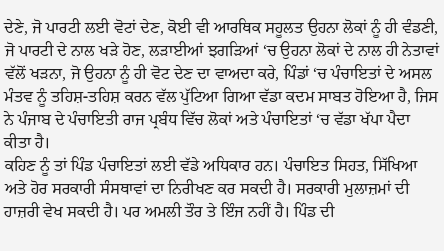ਦੇਣੇ, ਜੋ ਪਾਰਟੀ ਲਈ ਵੋਟਾਂ ਦੇਣ, ਕੋਈ ਵੀ ਆਰਥਿਕ ਸਹੂਲਤ ਉਹਨਾ ਲੋਕਾਂ ਨੂੰ ਹੀ ਵੰਡਣੀ, ਜੋ ਪਾਰਟੀ ਦੇ ਨਾਲ ਖੜੇ ਹੋਣ, ਲੜਾਈਆਂ ਝਗੜਿਆਂ ‘ਚ ਉਹਨਾ ਲੋਕਾਂ ਦੇ ਨਾਲ ਹੀ ਨੇਤਾਵਾਂ ਵੱਲੋਂ ਖੜਨਾ, ਜੋ ਉਹਨਾ ਨੂੰ ਹੀ ਵੋਟ ਦੇਣ ਦਾ ਵਾਅਦਾ ਕਰੇ, ਪਿੰਡਾਂ ‘ਚ ਪੰਚਾਇਤਾਂ ਦੇ ਅਸਲ ਮੰਤਵ ਨੂੰ ਤਹਿਸ਼-ਤਹਿਸ਼ ਕਰਨ ਵੱਲ ਪੁੱਟਿਆ ਗਿਆ ਵੱਡਾ ਕਦਮ ਸਾਬਤ ਹੋਇਆ ਹੈ, ਜਿਸ ਨੇ ਪੰਜਾਬ ਦੇ ਪੰਚਾਇਤੀ ਰਾਜ ਪ੍ਰਬੰਧ ਵਿੱਚ ਲੋਕਾਂ ਅਤੇ ਪੰਚਾਇਤਾਂ ‘ਚ ਵੱਡਾ ਖੱਪਾ ਪੈਦਾ ਕੀਤਾ ਹੈ।
ਕਹਿਣ ਨੂੰ ਤਾਂ ਪਿੰਡ ਪੰਚਾਇਤਾਂ ਲਈ ਵੱਡੇ ਅਧਿਕਾਰ ਹਨ। ਪੰਚਾਇਤ ਸਿਹਤ, ਸਿੱਖਿਆ ਅਤੇ ਹੋਰ ਸਰਕਾਰੀ ਸੰਸਥਾਵਾਂ ਦਾ ਨਿਰੀਖਣ ਕਰ ਸਕਦੀ ਹੈ। ਸਰਕਾਰੀ ਮੁਲਾਜ਼ਮਾਂ ਦੀ ਹਾਜ਼ਰੀ ਵੇਖ ਸਕਦੀ ਹੈ। ਪਰ ਅਮਲੀ ਤੌਰ ਤੇ ਇੰਜ ਨਹੀਂ ਹੈ। ਪਿੰਡ ਦੀ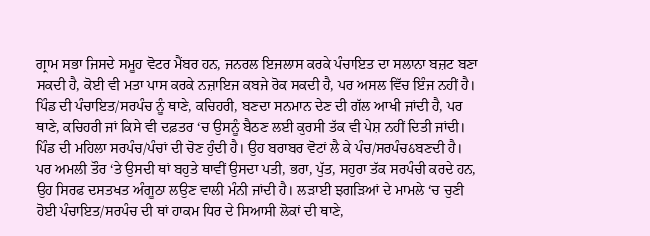ਗ੍ਰਾਮ ਸਭਾ ਜਿਸਦੇ ਸਮੂਹ ਵੋਟਰ ਮੈਂਬਰ ਹਨ, ਜਨਰਲ ਇਜਲਾਸ ਕਰਕੇ ਪੰਚਾਇਤ ਦਾ ਸਲਾਨਾ ਬਜ਼ਟ ਬਣਾ ਸਕਦੀ ਹੈ, ਕੋਈ ਵੀ ਮਤਾ ਪਾਸ ਕਰਕੇ ਨਜ਼ਾਇਜ ਕਬਜੇ ਰੋਕ ਸਕਦੀ ਹੈ, ਪਰ ਅਸਲ ਵਿੱਚ ਇੰਜ ਨਹੀਂ ਹੈ। ਪਿੰਡ ਦੀ ਪੰਚਾਇਤ/ਸਰਪੰਚ ਨੂੰ ਥਾਣੇ, ਕਚਿਹਰੀ, ਬਣਦਾ ਸਨਮਾਨ ਦੇਣ ਦੀ ਗੱਲ ਆਖੀ ਜਾਂਦੀ ਹੈ, ਪਰ ਥਾਣੇ, ਕਚਿਹਰੀ ਜਾਂ ਕਿਸੇ ਵੀ ਦਫ਼ਤਰ ‘ਚ ਉਸਨੂੰ ਬੈਠਣ ਲਈ ਕੁਰਸੀ ਤੱਕ ਵੀ ਪੇਸ਼ ਨਹੀਂ ਦਿਤੀ ਜਾਂਦੀ। ਪਿੰਡ ਦੀ ਮਹਿਲਾ ਸਰਪੰਚ/ਪੰਚਾਂ ਦੀ ਚੋਣ ਹੁੰਦੀ ਹੈ। ਉਹ ਬਰਾਬਰ ਵੋਟਾਂ ਲੈ ਕੇ ਪੰਚ/ਸਰਪੰਚઠਬਣਦੀ ਹੈ। ਪਰ ਅਮਲੀ ਤੌਰ ‘ਤੇ ਉਸਦੀ ਥਾਂ ਬਹੁਤੇ ਥਾਵੀਂ ਉਸਦਾ ਪਤੀ, ਭਰਾ, ਪੁੱਤ, ਸਹੁਰਾ ਤੱਕ ਸਰਪੰਚੀ ਕਰਦੇ ਹਨ, ਉਹ ਸਿਰਫ ਦਸਤਖਤ ਅੰਗੂਠਾ ਲਉਣ ਵਾਲੀ ਮੰਨੀ ਜਾਂਦੀ ਹੈ। ਲੜਾਈ ਝਗੜਿਆਂ ਦੇ ਮਾਮਲੇ ‘ਚ ਚੁਣੀ ਹੋਈ ਪੰਚਾਇਤ/ਸਰਪੰਚ ਦੀ ਥਾਂ ਹਾਕਮ ਧਿਰ ਦੇ ਸਿਆਸੀ ਲੋਕਾਂ ਦੀ ਥਾਣੇ,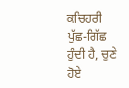ਕਚਿਹਰੀ ਪੁੱਛ-ਗਿੱਛ ਹੁੰਦੀ ਹੈ, ਚੁਣੇ ਹੋਏ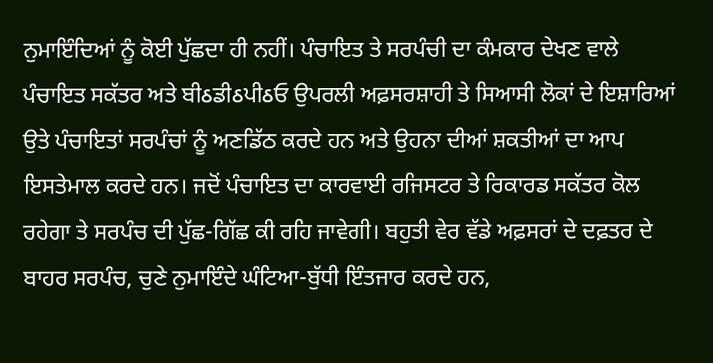ਨੁਮਾਇੰਦਿਆਂ ਨੂੰ ਕੋਈ ਪੁੱਛਦਾ ਹੀ ਨਹੀਂ। ਪੰਚਾਇਤ ਤੇ ਸਰਪੰਚੀ ਦਾ ਕੰਮਕਾਰ ਦੇਖਣ ਵਾਲੇ ਪੰਚਾਇਤ ਸਕੱਤਰ ਅਤੇ ਬੀઠਡੀઠਪੀઠਓ ਉਪਰਲੀ ਅਫ਼ਸਰਸ਼ਾਹੀ ਤੇ ਸਿਆਸੀ ਲੋਕਾਂ ਦੇ ਇਸ਼ਾਰਿਆਂ ਉਤੇ ਪੰਚਾਇਤਾਂ ਸਰਪੰਚਾਂ ਨੂੰ ਅਣਡਿੱਠ ਕਰਦੇ ਹਨ ਅਤੇ ਉਹਨਾ ਦੀਆਂ ਸ਼ਕਤੀਆਂ ਦਾ ਆਪ ਇਸਤੇਮਾਲ ਕਰਦੇ ਹਨ। ਜਦੋਂ ਪੰਚਾਇਤ ਦਾ ਕਾਰਵਾਈ ਰਜਿਸਟਰ ਤੇ ਰਿਕਾਰਡ ਸਕੱਤਰ ਕੋਲ ਰਹੇਗਾ ਤੇ ਸਰਪੰਚ ਦੀ ਪੁੱਛ-ਗਿੱਛ ਕੀ ਰਹਿ ਜਾਵੇਗੀ। ਬਹੁਤੀ ਵੇਰ ਵੱਡੇ ਅਫ਼ਸਰਾਂ ਦੇ ਦਫ਼ਤਰ ਦੇ ਬਾਹਰ ਸਰਪੰਚ, ਚੁਣੇ ਨੁਮਾਇੰਦੇ ਘੰਟਿਆ-ਬੁੱਧੀ ਇੰਤਜਾਰ ਕਰਦੇ ਹਨ,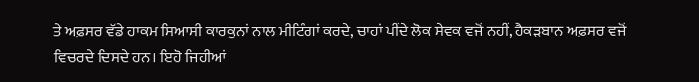ਤੇ ਅਫ਼ਸਰ ਵੱਡੇ ਹਾਕਮ ਸਿਆਸੀ ਕਾਰਕੁਨਾਂ ਨਾਲ ਮੀਟਿੰਗਾਂ ਕਰਦੇ, ਚਾਹਾਂ ਪੀਂਦੇ ਲੋਕ ਸੇਵਕ ਵਜੋਂ ਨਹੀਂ, ਹੈਕੜਬਾਨ ਅਫ਼ਸਰ ਵਜੋਂ ਵਿਚਰਦੇ ਦਿਸਦੇ ਹਨ। ਇਹੋ ਜਿਹੀਆਂ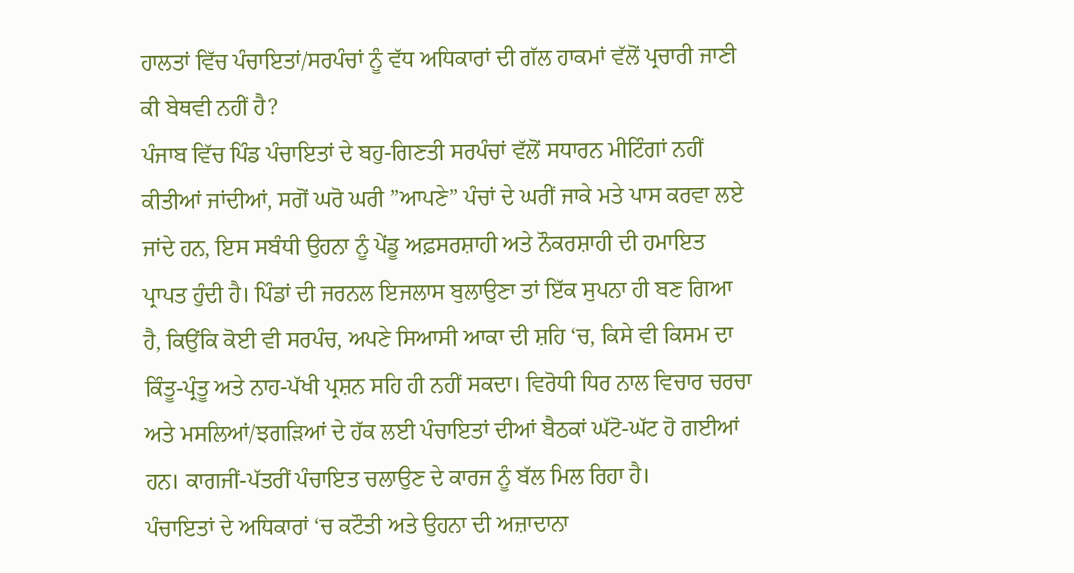ਹਾਲਤਾਂ ਵਿੱਚ ਪੰਚਾਇਤਾਂ/ਸਰਪੰਚਾਂ ਨੂੰ ਵੱਧ ਅਧਿਕਾਰਾਂ ਦੀ ਗੱਲ ਹਾਕਮਾਂ ਵੱਲੋਂ ਪ੍ਰਚਾਰੀ ਜਾਣੀ ਕੀ ਬੇਥਵੀ ਨਹੀਂ ਹੈ?
ਪੰਜਾਬ ਵਿੱਚ ਪਿੰਡ ਪੰਚਾਇਤਾਂ ਦੇ ਬਹੁ-ਗਿਣਤੀ ਸਰਪੰਚਾਂ ਵੱਲੋਂ ਸਧਾਰਨ ਮੀਟਿੰਗਾਂ ਨਹੀਂ ਕੀਤੀਆਂ ਜਾਂਦੀਆਂ, ਸਗੋਂ ਘਰੋ ਘਰੀ ”ਆਪਣੇ” ਪੰਚਾਂ ਦੇ ਘਰੀਂ ਜਾਕੇ ਮਤੇ ਪਾਸ ਕਰਵਾ ਲਏ ਜਾਂਦੇ ਹਨ, ਇਸ ਸਬੰਧੀ ਉਹਨਾ ਨੂੰ ਪੇਂਡੂ ਅਫ਼ਸਰਸ਼ਾਹੀ ਅਤੇ ਨੌਕਰਸ਼ਾਹੀ ਦੀ ਹਮਾਇਤ ਪ੍ਰਾਪਤ ਹੁੰਦੀ ਹੈ। ਪਿੰਡਾਂ ਦੀ ਜਰਨਲ ਇਜਲਾਸ ਬੁਲਾਉਣਾ ਤਾਂ ਇੱਕ ਸੁਪਨਾ ਹੀ ਬਣ ਗਿਆ ਹੈ, ਕਿਉਂਕਿ ਕੋਈ ਵੀ ਸਰਪੰਚ, ਅਪਣੇ ਸਿਆਸੀ ਆਕਾ ਦੀ ਸ਼ਹਿ ‘ਚ, ਕਿਸੇ ਵੀ ਕਿਸਮ ਦਾ ਕਿੰਤੂ-ਪ੍ਰੰਤੂ ਅਤੇ ਨਾਹ-ਪੱਖੀ ਪ੍ਰਸ਼ਨ ਸਹਿ ਹੀ ਨਹੀਂ ਸਕਦਾ। ਵਿਰੋਧੀ ਧਿਰ ਨਾਲ ਵਿਚਾਰ ਚਰਚਾ ਅਤੇ ਮਸਲਿਆਂ/ਝਗੜਿਆਂ ਦੇ ਹੱਕ ਲਈ ਪੰਚਾਇਤਾਂ ਦੀਆਂ ਬੈਠਕਾਂ ਘੱਟੋ-ਘੱਟ ਹੋ ਗਈਆਂ ਹਨ। ਕਾਗਜੀਂ-ਪੱਤਰੀਂ ਪੰਚਾਇਤ ਚਲਾਉਣ ਦੇ ਕਾਰਜ ਨੂੰ ਬੱਲ ਮਿਲ ਰਿਹਾ ਹੈ।
ਪੰਚਾਇਤਾਂ ਦੇ ਅਧਿਕਾਰਾਂ ‘ਚ ਕਟੌਤੀ ਅਤੇ ਉਹਨਾ ਦੀ ਅਜ਼ਾਦਾਨਾ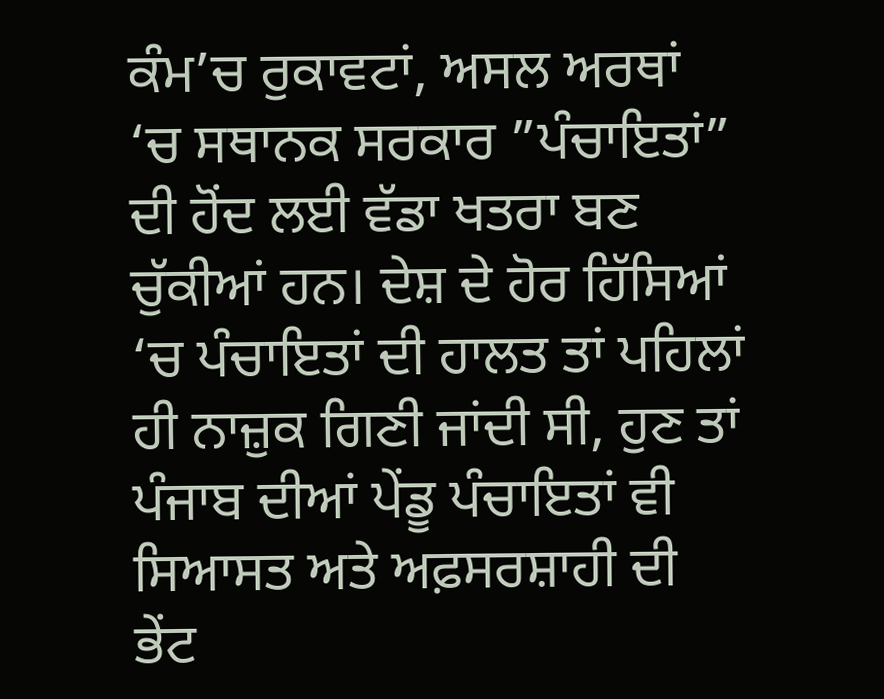ਕੰਮ’ਚ ਰੁਕਾਵਟਾਂ, ਅਸਲ ਅਰਥਾਂ ‘ਚ ਸਥਾਨਕ ਸਰਕਾਰ ”ਪੰਚਾਇਤਾਂ” ਦੀ ਹੋਂਦ ਲਈ ਵੱਡਾ ਖਤਰਾ ਬਣ ਚੁੱਕੀਆਂ ਹਨ। ਦੇਸ਼ ਦੇ ਹੋਰ ਹਿੱਸਿਆਂ ‘ਚ ਪੰਚਾਇਤਾਂ ਦੀ ਹਾਲਤ ਤਾਂ ਪਹਿਲਾਂ ਹੀ ਨਾਜ਼ੁਕ ਗਿਣੀ ਜਾਂਦੀ ਸੀ, ਹੁਣ ਤਾਂ ਪੰਜਾਬ ਦੀਆਂ ਪੇਂਡੂ ਪੰਚਾਇਤਾਂ ਵੀ ਸਿਆਸਤ ਅਤੇ ਅਫ਼ਸਰਸ਼ਾਹੀ ਦੀ ਭੇਂਟ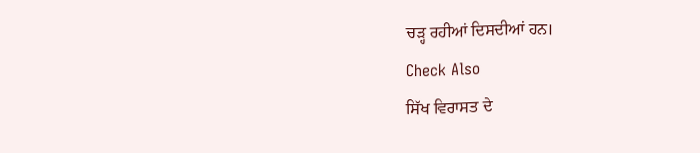ਚੜ੍ਹ ਰਹੀਆਂ ਦਿਸਦੀਆਂ ਹਨ।
Check Also
ਸਿੱਖ ਵਿਰਾਸਤ ਦੇ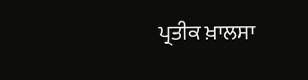ਪ੍ਰਤੀਕ ਖ਼ਾਲਸਾ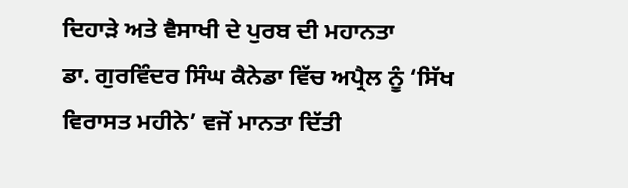ਦਿਹਾੜੇ ਅਤੇ ਵੈਸਾਖੀ ਦੇ ਪੁਰਬ ਦੀ ਮਹਾਨਤਾ
ਡਾ. ਗੁਰਵਿੰਦਰ ਸਿੰਘ ਕੈਨੇਡਾ ਵਿੱਚ ਅਪ੍ਰੈਲ ਨੂੰ ‘ਸਿੱਖ ਵਿਰਾਸਤ ਮਹੀਨੇ’ ਵਜੋਂ ਮਾਨਤਾ ਦਿੱਤੀ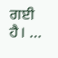ਗਈ ਹੈ। …